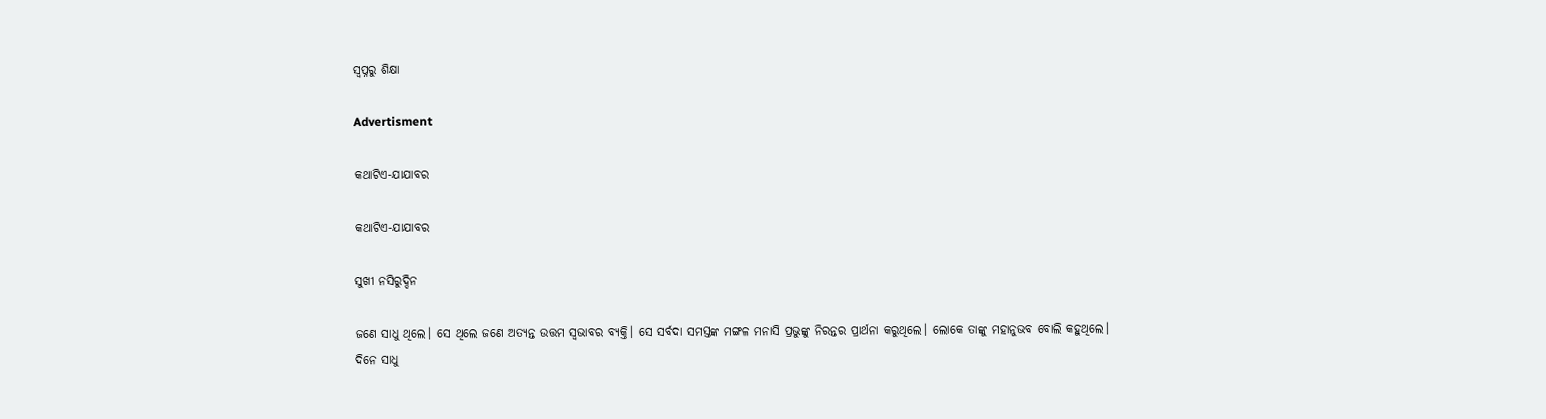ସ୍ବପ୍ନରୁ ଶିକ୍ଷା

Advertisment

କଥାଟିଏ-ଯାଯାବର

କଥାଟିଏ-ଯାଯାବର

ସୁଖୀ ନସିରୁଦ୍ଦିନ

ଜଣେ ସାଧୁ ଥିଲେ। ସେ ଥିଲେ ଜଣେ ଅତ୍ୟନ୍ତ ଉତ୍ତମ ସ୍ବଭାବର ବ୍ୟକ୍ତି। ସେ ସର୍ବଦା ସମସ୍ତଙ୍କ ମଙ୍ଗଳ ମନାସି ପ୍ରଭୁଙ୍କୁ ନିରନ୍ତର ପ୍ରାର୍ଥନା କରୁଥିଲେ। ଲୋକେ ତାଙ୍କୁ ମହାନୁଭବ ବୋଲି କହୁଥିଲେ।
ଦିନେ ସାଧୁ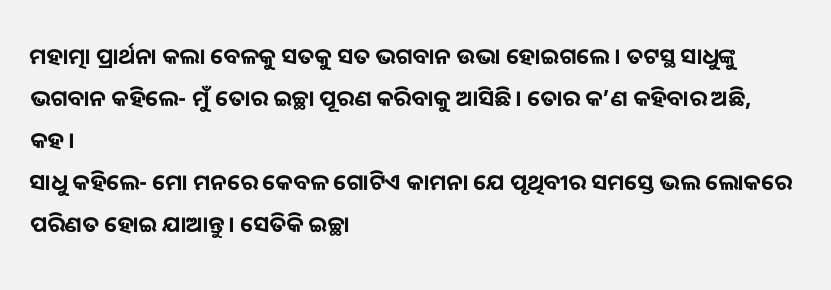ମହାତ୍ମା ପ୍ରାର୍ଥନା କଲା ବେଳକୁ ସତକୁ ସତ ଭଗବାନ ଉଭା ହୋଇଗଲେ। ତଟସ୍ଥ ସାଧୁଙ୍କୁ ଭଗବାନ କହିଲେ- ମୁଁ ତୋର ଇଚ୍ଛା ପୂରଣ କରିବାକୁ ଆସିଛି। ତୋର କ’ଣ କହିବାର ଅଛି, କହ।
ସାଧୁ କହିଲେ- ମୋ ମନରେ କେବଳ ଗୋଟିଏ କାମନା ଯେ ପୃଥିବୀର ସମସ୍ତେ ଭଲ ଲୋକରେ ପରିଣତ ହୋଇ ଯାଆନ୍ତୁ। ସେତିକି ଇଚ୍ଛା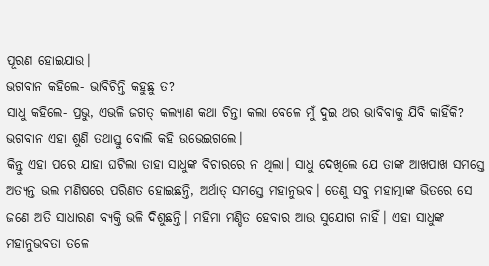ପୂରଣ ହୋଇଯାଉ।
ଭଗବାନ କହିଲେ- ଭାବିଚିନ୍ତି କହୁଛୁ ତ?
ସାଧୁ କହିଲେ- ପ୍ରଭୁ, ଏଭଳି ଜଗତ୍‌ କଲ୍ୟାଣ କଥା ଚିନ୍ତା କଲା ବେଳେ ମୁଁ ଦୁଇ ଥର ଭାବିବାକୁ ଯିବି କାହିଁକି?
ଭଗବାନ ଏହା ଶୁଣି ତଥାସ୍ତୁ ବୋଲି କହି ଉଭେଇଗଲେ।
କିନ୍ତୁ ଏହା ପରେ ଯାହା ଘଟିଲା ତାହା ସାଧୁଙ୍କ ବିଚାରରେ ନ ଥିଲା। ସାଧୁ ଦେଖିଲେ ଯେ ତାଙ୍କ ଆଖପାଖ ସମସ୍ତେ ଅତ୍ୟନ୍ତ ଭଲ ମଣିଷରେ ପରିଣତ ହୋଇଛନ୍ତି, ଅର୍ଥାତ୍‌ ସମସ୍ତେ ମହାନୁଭବ। ତେଣୁ ସବୁ ମହାତ୍ମାଙ୍କ ଭିତରେ ସେ ଜଣେ ଅତି ସାଧାରଣ ବ୍ୟକ୍ତି ଭଳି ଦିଶୁଛନ୍ତି। ମହିମା ମଣ୍ଡିତ ହେବାର ଆଉ ସୁଯୋଗ ନାହିଁ। ଏହା ସାଧୁଙ୍କ ମହାନୁଭବତା ତଳେ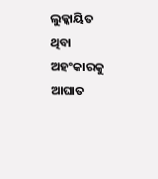ଲୁକ୍କାୟିତ ଥିବା ଅହଂକାରକୁ ଆଘାତ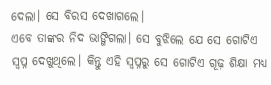ଦେଲା। ସେ ବିରସ ଦେଖାଗଲେ।
ଏବେ ତାଙ୍କର ନିଦ ଭାଙ୍ଗିଗଲା। ସେ ବୁଝିଲେ ଯେ ସେ ଗୋଟିଏ ସ୍ବପ୍ନ ଦେଖୁଥିଲେ। କିନ୍ତୁ ଏହି ସ୍ବପ୍ନରୁ ସେ ଗୋଟିଏ ଗୂଢ଼ ଶିକ୍ଷା ମଧ୍ୟ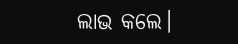ଲାଭ କଲେ।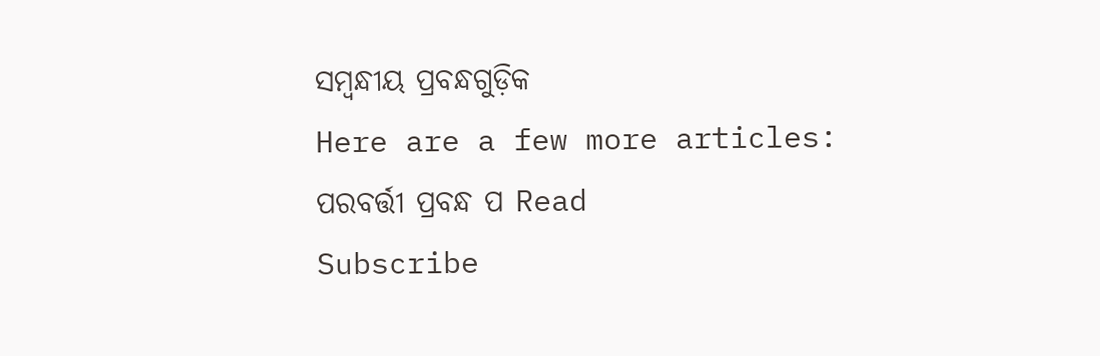ସମ୍ବନ୍ଧୀୟ ପ୍ରବନ୍ଧଗୁଡ଼ିକ
Here are a few more articles:
ପରବର୍ତ୍ତୀ ପ୍ରବନ୍ଧ ପ Read
Subscribe